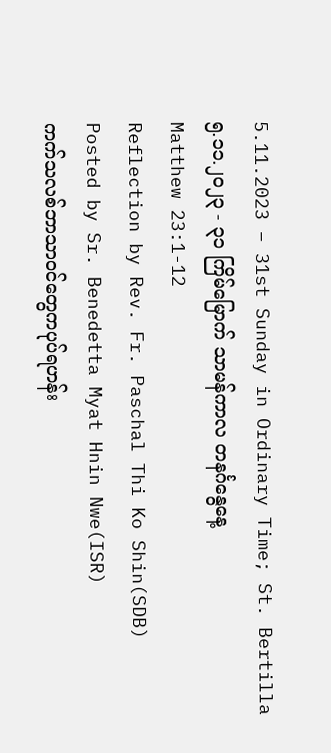5.11.2023 – 31st Sunday in Ordinary Time; St. Bertilla
၅.၁၁.၂၀၂၃ - ၃၁ ကြိမ်မြောက် သာမန်ကာလ တနင်္ဂနွေနေ့
Matthew 23:1-12
Reflection by Rev. Fr. Paschal Thi Ko Shin(SDB)
Posted by Sr. Benedetta Myat Hnin Nwe(ISR)
ကက်သလစ်ဘာသာဝင်တွေကပုပ်ရဟန်း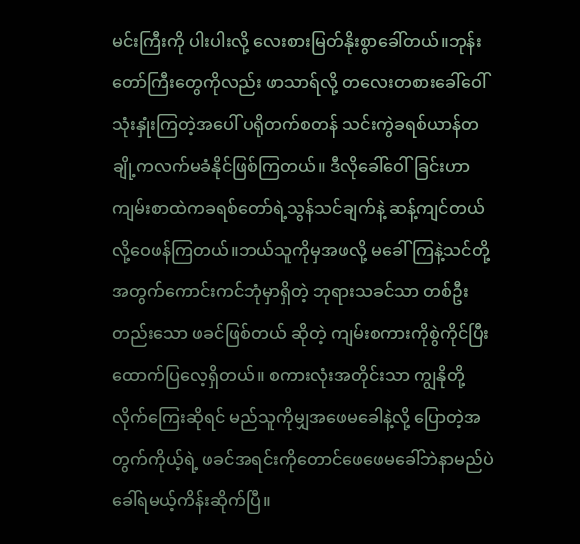မင်းကြီးကို ပါးပါးလို့ လေးစားမြတ်နိုးစွာခေါ်တယ်။ဘုန်းတော်ကြီးတွေကိုလည်း ဖာသာရ်လို့ တလေးတစားခေါ်ဝေါ်သုံးနှုံးကြတဲ့အပေါ် ပရိုတက်စတန် သင်းကွဲခရစ်ယာန်တချို့ကလက်မခံနိုင်ဖြစ်ကြတယ်။ ဒီလိုခေါ်ဝေါ်ခြင်းဟာကျမ်းစာထဲကခရစ်တော်ရဲ့သွန်သင်ချက်နဲ့ ဆန့်ကျင်တယ်လို့ဝေဖန်ကြတယ်။ဘယ်သူကိုမှအဖလို့ မခေါ်ကြနဲ့သင်တို့အတွက်ကောင်းကင်ဘုံမှာရှိတဲ့ ဘုရားသခင်သာ တစ်ဦးတည်းသော ဖခင်ဖြစ်တယ် ဆိုတဲ့ ကျမ်းစကားကိုစွဲကိုင်ပြီး ထောက်ပြလေ့ရှိတယ်။ စကားလုံးအတိုင်းသာ ကျွနိုတို့ လိုက်ကြေးဆိုရင် မည်သူကိုမျှအဖေမခေါနဲ့လို့ ပြောတဲ့အတွက်ကိုယ့်ရဲ့ ဖခင်အရင်းကိုတောင်ဖေဖေမခေါ်ဘဲနာမည်ပဲခေါ်ရမယ့်ကိန်းဆိုက်ပြီ။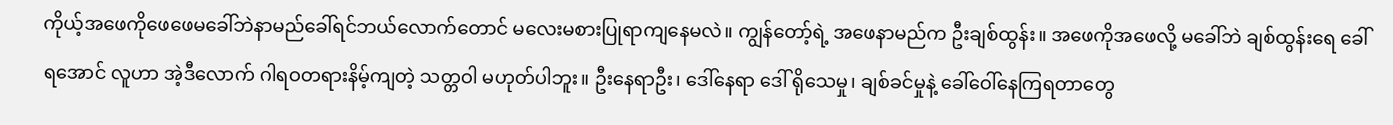ကိုယ့်အဖေကိုဖေဖေမခေါ်ဘဲနာမည်ခေါ်ရင်ဘယ်လောက်တောင် မလေးမစားပြုရာကျနေမလဲ။ ကျွန်တော့်ရဲ့ အဖေနာမည်က ဦးချစ်ထွန်း။ အဖေကိုအဖေလို့ မခေါ်ဘဲ ချစ်ထွန်းရေ ခေါ်ရအောင် လူဟာ အဲ့ဒီလောက် ဂါရဝတရားနိမ့်ကျတဲ့ သတ္တဝါ မဟုတ်ပါဘူး။ ဦးနေရာဦး၊ ဒေါ်နေရာ ဒေါ် ရိုသေမှု၊ ချစ်ခင်မှုနဲ့ ခေါ်ဝေါ်နေကြရတာတွေ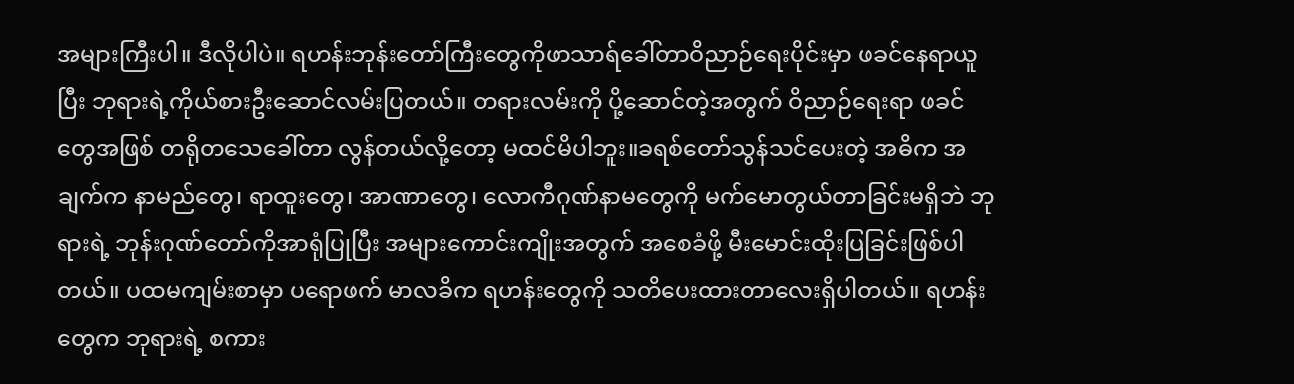အများကြီးပါ။ ဒီလိုပါပဲ။ ရဟန်းဘုန်းတော်ကြီးတွေကိုဖာသာရ်ခေါ်တာဝိညာဉ်ရေးပိုင်းမှာ ဖခင်နေရာယူပြီး ဘုရားရဲ့ကိုယ်စားဦးဆောင်လမ်းပြတယ်။ တရားလမ်းကို ပို့ဆောင်တဲ့အတွက် ဝိညာဉ်ရေးရာ ဖခင်တွေအဖြစ် တရိုတသေခေါ်တာ လွန်တယ်လို့တော့ မထင်မိပါဘူး။ခရစ်တော်သွန်သင်ပေးတဲ့ အဓိက အချက်က နာမည်တွေ၊ ရာထူးတွေ၊ အာဏာတွေ၊ လောကီဂုဏ်နာမတွေကို မက်မောတွယ်တာခြင်းမရှိဘဲ ဘုရားရဲ့ ဘုန်းဂုဏ်တော်ကိုအာရုံပြုပြီး အများကောင်းကျိုးအတွက် အစေခံဖို့ မီးမောင်းထိုးပြခြင်းဖြစ်ပါတယ်။ ပထမကျမ်းစာမှာ ပရောဖက် မာလခိက ရဟန်းတွေကို သတိပေးထားတာလေးရှိပါတယ်။ ရဟန်းတွေက ဘုရားရဲ့ စကား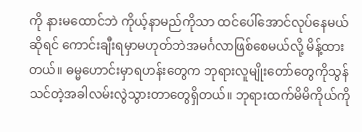ကို နားမထောင်ဘဲ ကိုယ့်နာမည်ကိုသာ ထင်ပေါ်အောင်လုပ်နေမယ်ဆိုရင် ကောင်းချီးရမှာမဟုတ်ဘဲအမင်္ဂလာဖြစ်စေမယ်လို့ မိန့်ထားတယ်။ ဓမ္မဟောင်းမှာရဟန်းတွေက ဘုရားလူမျိုးတော်တွေကိုသွန်သင်တဲ့အခါလမ်းလွဲသွားတာတွေရှိတယ်။ ဘုရားထက်မိမိကိုယ်ကို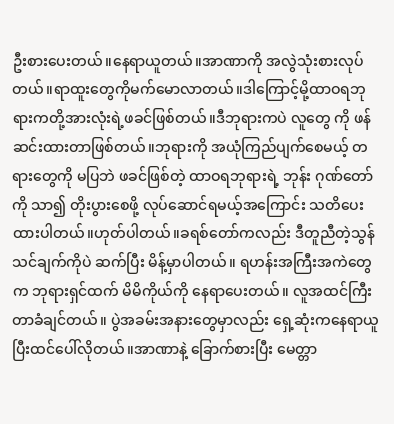ဦးစားပေးတယ်။နေရာယူတယ်။အာဏာကို အလွဲသုံးစားလုပ်တယ်။ရာထူးတွေကိုမက်မောလာတယ်။ဒါကြောင့်မို့ထာဝရဘုရားကတို့အားလုံးရဲ့ဖခင်ဖြစ်တယ်။ဒီဘုရားကပဲ လူတွေ ကို ဖန်ဆင်းထားတာဖြစ်တယ်။ဘုရားကို အယုံကြည်ပျက်စေမယ့် တရားတွေကို မပြဘဲ ဖခင်ဖြစ်တဲ့ ထာဝရဘုရားရဲ့ ဘုန်း ဂုဏ်တော်ကို သာ၍ တိုးပွားစေဖို့ လုပ်ဆောင်ရမယ့်အကြောင်း သတိပေးထားပါတယ်။ဟုတ်ပါတယ်။ခရစ်တော်ကလည်း ဒီတူညီတဲ့သွန်သင်ချက်ကိုပဲ ဆက်ပြီး မိန့်မှာပါတယ်။ ရဟန်းအကြီးအကဲတွေက ဘုရားရှင်ထက် မိမိကိုယ်ကို နေရာပေးတယ်။ လူအထင်ကြီးတာခံချင်တယ်။ ပွဲအခမ်းအနားတွေမှာလည်း ရှေ့ဆုံးကနေရာယူပြီးထင်ပေါ်လိုတယ်။အာဏာနဲ့ ခြောက်စားပြီး မေတ္တာ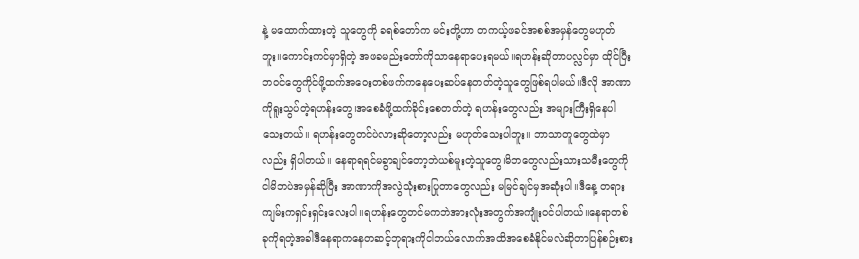နဲ့ မထောက်ထားတဲ့ သူတွေကို ခရစ်တော်က မင်းတို့ဟာ တကယ့်ဖခင်အစစ်အမှန်တွေမဟုတ်ဘူး။ကောင်းကင်မှာရှိတဲ့ အဖခမည်းတော်ကိုသာနေရာပေးရမယ်။ရဟန်းဆိုတာပလ္လင်မှာ ထိုင်ပြီးဘဝင်တွေကိုင်ဖို့ထက်အဝေးတစ်ဖက်ကနေပေးဆပ်နေတတ်တဲ့သူတွေဖြစ်ရပါမယ်။ဒီလို အာဏာကိုရူးသွပ်တဲ့ရဟန်းတွေ၊အစေခံဖို့ထက်ခိုင်းစေတတ်တဲ့ ရဟန်းတွေလည်း အများကြီးရှိနေပါသေးတယ်။ ရဟန်းတွေတင်ပဲလားဆိုတော့လည်း မဟုတ်သေးပါဘူး။ ဘာသာတူတွေထဲမှာလည်း ရှိပါတယ်။ နေရာရရင်မခွာချင်တော့ဘဲယစ်မူးတဲ့သူတွေ၊မိဘတွေလည်းသားသမီးတွေကိုငါမိဘပဲအမှန်ဆိုပြီး အာဏာကိုအလွဲသုံးစားပြုတာတွေလည်း မမြင်ချင်မှအဆုံးပါ။ဒီနေ့ တရားကျမ်းကရှင်းရှင်းလေးပါ။ရဟန်းတွေတင်မကဘဲအားလုံးအတွက်အကျုံးဝင်ပါတယ်။နေရာတစ်ခုကိုရတဲ့အခါဒီနေရာကနေတဆင့်ဘုရားကိုငါဘယ်လောက်အထိအစေခံနိုင်မလဲဆိုတာပြန်စဉ်းစား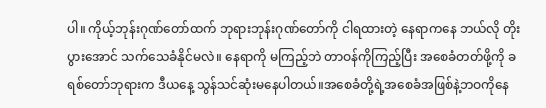ပါ။ ကိုယ့်ဘုန်းဂုဏ်တော်ထက် ဘုရားဘုန်းဂုဏ်တော်ကို ငါရထားတဲ့ နေရာကနေ ဘယ်လို တိုးပွားအောင် သက်သေခံနိုင်မလဲ။ နေရာကို မကြည့်ဘဲ တာဝန်ကိုကြည့်ပြီး အစေခံတတ်ဖို့ကို ခရစ်တော်ဘုရားက ဒီယနေ့ သွန်သင်ဆုံးမနေပါတယ်။အစေခံတို့ရဲ့အစေခံအဖြစ်နဲ့ဘဝကိုနေ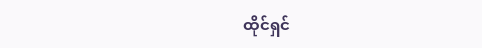ထိုင်ရှင်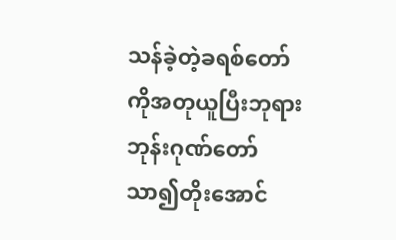သန်ခဲ့တဲ့ခရစ်တော်ကိုအတုယူပြီးဘုရားဘုန်းဂုဏ်တော်သာ၍တိုးအောင်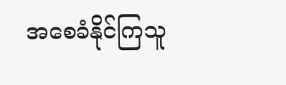အစေခံနိုင်ကြသူ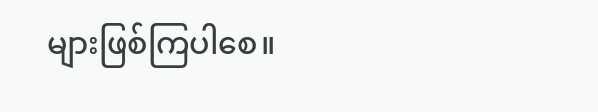များဖြစ်ကြပါစေ။